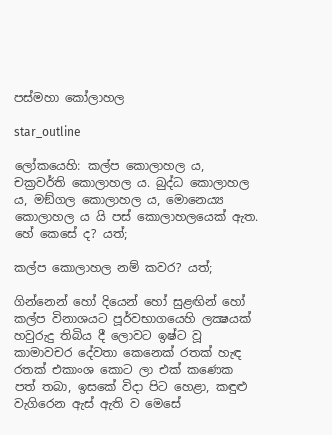පස්මහා කෝලාහල

star_outline

ලෝකයෙහි: කල්ප කොලාහල ය, චක්‍රවර්ති කොලාහල ය. බුද්ධ කොලාහල ය, මඞ්ගල කොලාහල ය, මොනෙය්‍ය කොලාහල ය යි පස් කොලාහලයෙක් ඇත. හේ කෙසේ ද? යත්;

කල්ප කොලාහල නම් කවර? යත්;

ගින්නෙන් හෝ දියෙන් හෝ සුළඟින් හෝ කල්ප විනාශයට පූර්වභාගයෙහි ලක්‍ෂයක් හවුරුදු තිබිය දී ලොවට ඉෂ්ට වූ කාමාවචර දේවතා කෙනෙක් රතක් හැඳ රතක් එකාංශ කොට ලා එක් කණෙක පත් තබා, ඉසකේ විදා පිට හෙළා, කඳුළු වැගිරෙන ඇස් ඇති ව මෙසේ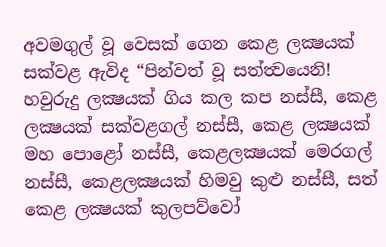අවමගුල් වූ වෙසක් ගෙන කෙළ ලක්‍ෂයක් සක්වළ ඇවිද “පින්වත් වූ සත්ත්‍වයෙනි! හවුරුදු ලක්‍ෂයක් ගිය කල කප නස්සී, කෙළ ලක්‍ෂයක් සක්වළගල් නස්සී, කෙළ ලක්‍ෂයක් මහ පොළෝ නස්සී, කෙළලක්‍ෂයක් මෙරගල් නස්සී, කෙළලක්‍ෂයක් හිමවු කුළු නස්සී, සත් කෙළ ලක්‍ෂයක් කුලපව්වෝ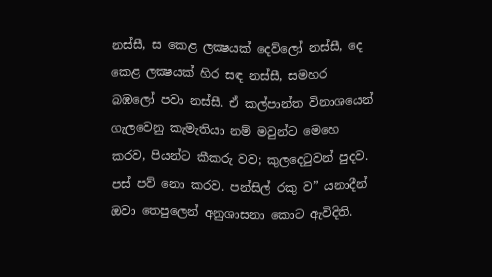නස්සී, ස කෙළ ලක්‍ෂයක් දෙව්ලෝ නස්සී, දෙ කෙළ ලක්‍ෂයක් හිර සඳ නස්සී, සමහර බඹලෝ පවා නස්සී. ඒ කල්පාන්ත විනාශයෙන් ගැලවෙනු කැමැතියා නම් මවුන්ට මෙහෙ කරව, පියන්ට කීකරු වව; කුලදෙටුවන් පුදව. පස් පව් නො කරව. පන්සිල් රකු ව” යනාදීන් ඔවා තෙපුලෙන් අනුශාසනා කොට ඇවිදිති.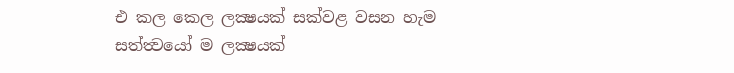එ කල කෙල ලක්‍ෂයක් සක්වළ වසන හැම සත්ත්‍වයෝ ම ලක්‍ෂයක්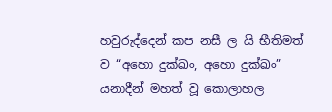හවුරුද්දෙන් කප නසී ල යි භීතිමත් ව “අහො දුක්ඛං, අහො දුක්ඛං” යනාදීන් මහත් වූ කොලාහල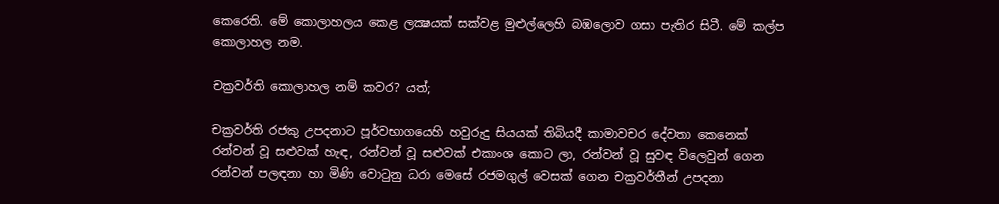කෙරෙති. මේ කොලාහලය කෙළ ලක්‍ෂයක් සක්වළ මුළුල්ලෙහි බඹලොව ගසා පැතිර සිටී. මේ කල්ප කොලාහල නම.

චක්‍රවර්ති කොලාහල නම් කවර? යත්;

චක්‍රවර්ති රජකු උපදනාට පූර්වභාගයෙහි හවුරුදු සියයක් තිබියදී කාමාවචර දේවතා කෙනෙක් රන්වන් වූ සළුවක් හැඳ, රන්වන් වූ සළුවක් එකාංශ කොට ලා, රන්වන් වූ සුවඳ විලෙවුන් ගෙන රන්වන් පලඳනා හා මිණි වොටුනු ධරා මෙසේ රජමගුල් වෙසක් ගෙන චක්‍රවර්තීන් උපදනා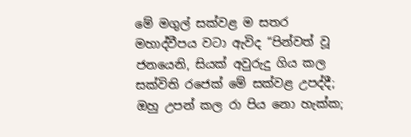මේ මගුල් සක්වළ ම සතර මහාද්වීපය වටා ඇවිද “පින්වත් වූ ජනයෙනි, සියක් අවුරුදු ගිය කල සක්විති රජෙක් මේ සක්වළ උපද්දී; ඔහු උපන් කල රා පිය නො හැක්ක;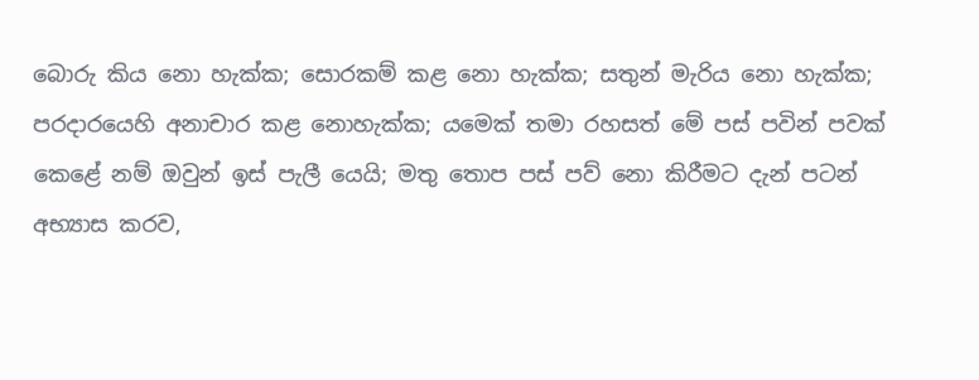බොරු කිය නො හැක්ක; සොරකම් කළ නො හැක්ක; සතුන් මැරිය නො හැක්ක; පරදාරයෙහි අනාචාර කළ නොහැක්ක; යමෙක් තමා රහසත් මේ පස් පවින් පවක් කෙළේ නම් ඔවුන් ඉස් පැලී යෙයි; මතු තොප පස් පව් නො කිරීමට දැන් පටන් අභ්‍යාස කරව,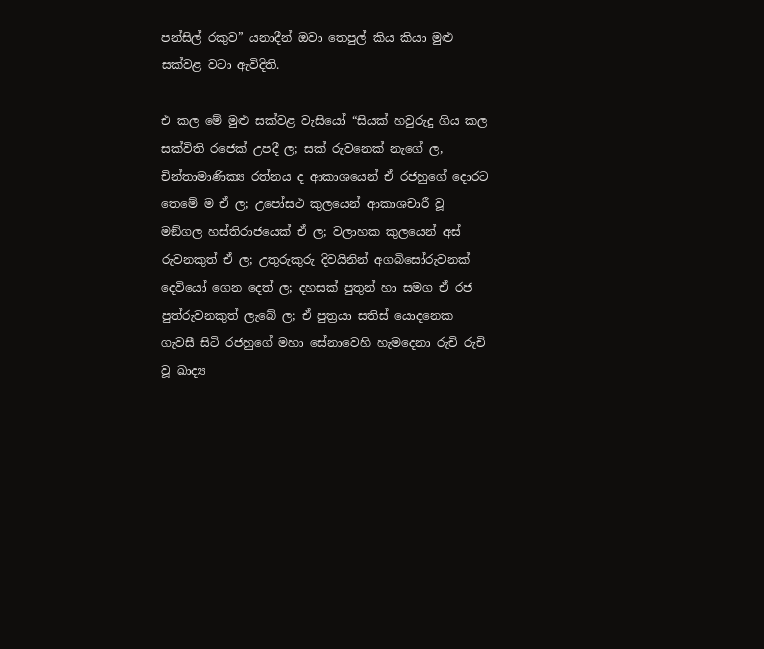පන්සිල් රකුව” යනාදීන් ඔවා තෙපුල් කිය කියා මුළු සක්වළ වටා ඇවිදිති.

එ කල මේ මුළු සක්වළ වැසියෝ “සියක් හවුරුදු ගිය කල සක්විති රජෙක් උපදී ල; සක් රුවනෙක් නැගේ ල, චින්තාමාණික්‍ය රත්නය ද ආකාශයෙන් ඒ රජහුගේ දොරට තෙමේ ම ඒ ල; උපෝසථ කුලයෙන් ආකාශචාරී වූ මඞ්ගල හස්තිරාජයෙක් ඒ ල; වලාහක කුලයෙන් අස් රුවනකුත් ඒ ල; උතුරුකුරු දිවයිනින් අගබිසෝරුවනක් දෙවියෝ ගෙන දෙත් ල; දහසක් පුතුන් හා සමග ඒ රජ පුත්රුවනකුත් ලැබේ ල; ඒ පුත්‍රයා සතිස් යොදනෙක ගැවසී සිටි රජහුගේ මහා සේනාවෙහි හැමදෙනා රුචි රුචි වූ ඛාද්‍ය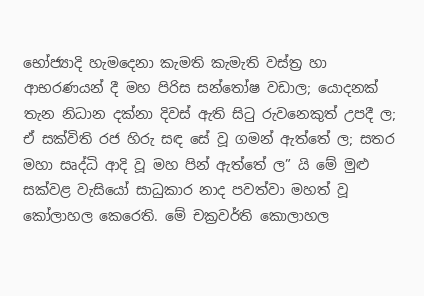භෝජ්‍යාදි හැමදෙනා කැමති කැමැති වස්ත්‍ර හා ආභරණයන් දී මහ පිරිස සන්තෝෂ වඩාල; යොදනක් තැන නිධාන දක්නා දිවස් ඇති සිටු රුවනෙකුත් උපදී ල; ඒ සක්විති රජ හිරු සඳ සේ වූ ගමන් ඇත්තේ ල; සතර මහා සෘද්ධි ආදි වූ මහ පින් ඇත්තේ ල” යි මේ මුළු සක්වළ වැසියෝ සාධුකාර නාද පවත්වා මහත් වූ කෝලාහල කෙරෙති. මේ චක්‍රවර්ති කොලාහල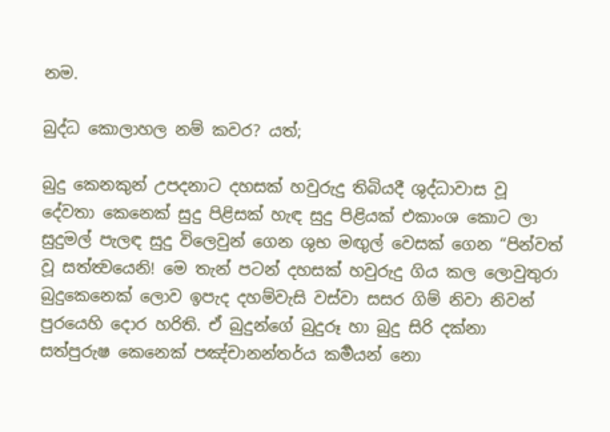නම.

බුද්ධ කොලාහල නම් කවර? යත්;

බුදු කෙනකුන් උපදනාට දහසක් හවුරුදු තිබියදී ශුද්ධාවාස වූ දේවතා කෙනෙක් සුදු පිළිසක් හැඳ සුදු පිළියක් එකාංශ කොට ලා සුදුමල් පැලඳ සුදු විලෙවුන් ගෙන ශුභ මඟුල් වෙසක් ගෙන “පින්වත් වූ සත්ත්‍වයෙනි! මෙ තැන් පටන් දහසක් හවුරුදු ගිය කල ලොවුතුරා බුදුකෙනෙක් ලොව ඉපැද දහම්වැසි වස්වා සසර ගිම් නිවා නිවන් පුරයෙහි දොර හරිති. ඒ බුදුන්ගේ බුදුරූ හා බුදු සිරි දක්නා සත්පුරුෂ කෙනෙක් පඤ්චානන්තර්ය කර්‍මයන් නො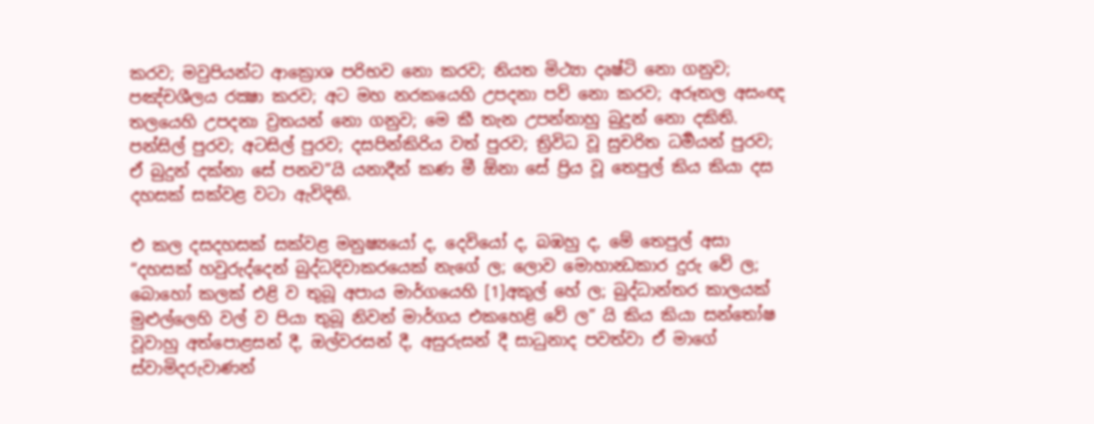කරව; මවුපියන්ට ආක්‍රොශ පරිභව නො කරව; නියත මිථ්‍යා දෘෂ්ටි නො ගනුව; පඤ්චශීලය රක්‍ෂා කරව; අට මහ නරකයෙහි උපදනා පව් නො කරව; අරූතල අසංඥ තලයෙහි උපදනා ව්‍රතයන් නො ගනුව; මෙ කී තැන උපන්නාහු බුදුන් නො දකිති. පන්සිල් පුරව; අටසිල් පුරව; දසපින්කිරිය වත් පුරව; ත්‍රිවිධ වූ සුචරිත ධර්‍මයන් පුරව; ඒ බුදුන් දක්නා සේ පනව”යි යනාදීන් කණ මී ඕනා සේ ප්‍රිය වූ තෙපුල් කිය කියා දස දහසක් සක්වළ වටා ඇවිදිති.

එ කල දසදහසක් සක්වළ මනුෂ්‍යයෝ ද, දෙවියෝ ද, බඹහු ද, මේ තෙපුල් අසා “දහසක් හවුරුද්දෙන් බුද්ධදිවාකරයෙක් නැගේ ල; ලොව මොහාන්‍ධකාර දුරු වේ ල; බොහෝ කලක් එළි ව තුබූ අපාය මාර්ගයෙහි [1]අකුල් හේ ල; බුද්ධාන්තර කාලයක් මුළුල්ලෙහි වල් ව පියා තුබූ නිවන් මාර්ගය එකහෙළි වේ ල” යි කිය කියා සන්තෝෂ වූවාහු අත්පොළසන් දී, ඔල්වරසන් දී, අසුරුසන් දී සාධුනාද පවත්වා ඒ මාගේ ස්වාමිදරුවාණන්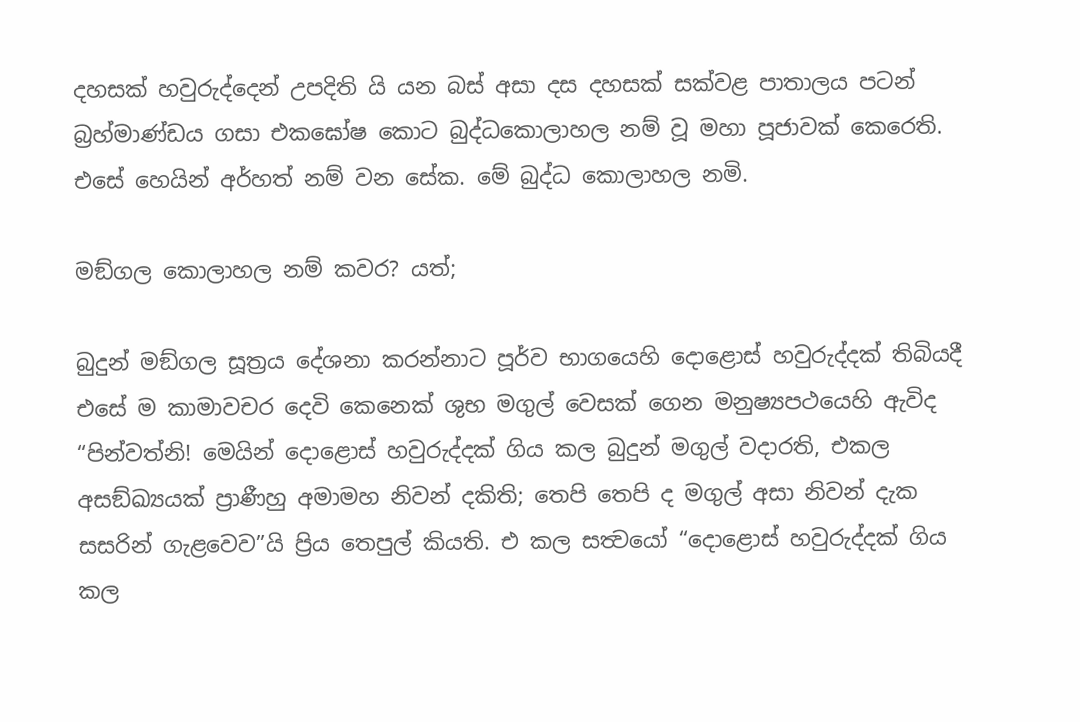දහසක් හවුරුද්දෙන් උපදිති යි යන බස් අසා දස දහසක් සක්වළ පාතාලය පටන් බ්‍රහ්මාණ්ඩය ගසා එකඝෝෂ කොට බුද්ධකොලාහල නම් වූ මහා පූජාවක් කෙරෙති. එසේ හෙයින් අර්හත් නම් වන සේක. මේ බුද්ධ කොලාහල නමි.

මඞ්ගල කොලාහල නම් කවර? යත්;

බුදුන් මඞ්ගල සූත්‍රය දේශනා කරන්නාට පූර්ව භාගයෙහි දොළොස් හවුරුද්දක් තිබියදී එසේ ම කාමාවචර දෙවි කෙනෙක් ශුභ මගුල් වෙසක් ගෙන මනුෂ්‍යපථයෙහි ඇවිද “පින්වත්නි! මෙයින් දොළොස් හවුරුද්දක් ගිය කල බුදුන් මගුල් වදාරති, එකල අසඞ්ඛ්‍යයක් ප්‍රාණීහු අමාමහ නිවන් දකිති; තෙපි තෙපි ද මගුල් අසා නිවන් දැක සසරින් ගැළවෙව”යි ප්‍රිය තෙපුල් කියති. එ කල සත්‍වයෝ “දොළොස් හවුරුද්දක් ගිය කල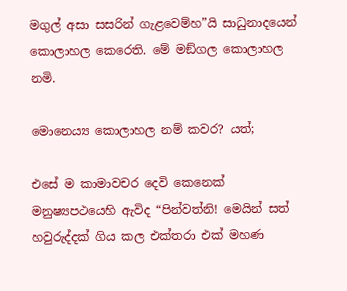මගුල් අසා සසරින් ගැළවෙම්හ”යි සාධුනාදයෙන් කොලාහල කෙරෙති. මේ මඞ්ගල කොලාහල නමි.

මොනෙය්‍ය කොලාහල නම් කවර? යත්;

එසේ ම කාමාවචර දෙවි කෙනෙක් මනුෂ්‍යපථයෙහි ඇවිද “පින්වත්නි! මෙයින් සත් හවුරුද්දක් ගිය කල එක්තරා එක් මහණ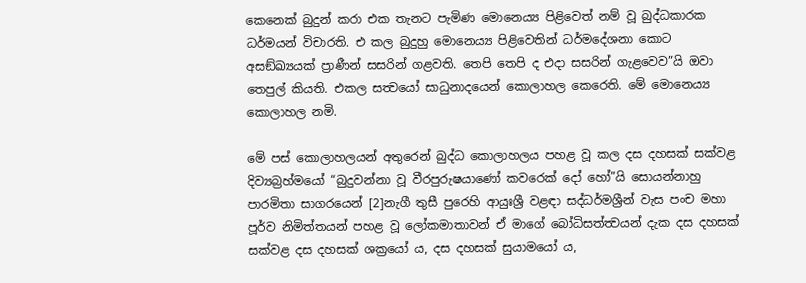කෙනෙක් බුදුන් කරා එක තැනට පැමිණ මොනෙය්‍ය පිළිවෙත් නම් වූ බුද්ධකාරක ධර්මයන් විචාරති. එ කල බුදුහු මොනෙය්‍ය පිළිවෙතින් ධර්මදේශනා කොට අසඞ්ඛ්‍යයක් ප්‍රාණීන් සසරින් ගළවති. තෙපි තෙපි ද එදා සසරින් ගැළවෙව”යි ඔවා තෙපුල් කියති. එකල සත්‍වයෝ සාධුනාදයෙන් කොලාහල කෙරෙති. මේ මොනෙය්‍ය කොලාහල නමි.

මේ පස් කොලාහලයන් අතුරෙන් බුද්ධ කොලාහලය පහළ වූ කල දස දහසක් සක්වළ දිව්‍යබ්‍රහ්මයෝ “බුදුවන්නා වූ වීරපුරුෂයාණෝ කවරෙක් දෝ හෝ”යි සොයන්නාහු පාරමිතා සාගරයෙන් [2]නැගී තුසී පුරෙහි ආයුඃශ්‍රී වළඳා සද්ධර්මශ්‍රීන් වැස පංච මහා පූර්ව නිමිත්තයන් පහළ වූ ලෝකමාතාවන් ඒ මාගේ බෝධිසත්ත්‍වයන් දැක දස දහසක් සක්වළ දස දහසක් ශක්‍රයෝ ය, දස දහසක් සුයාමයෝ ය,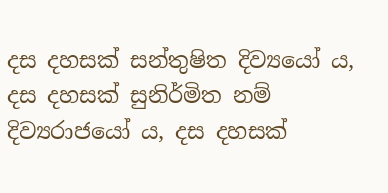දස දහසක් සන්තුෂිත දිව්‍යයෝ ය, දස දහසක් සුනිර්මිත නම් දිව්‍යරාජයෝ ය, දස දහසක්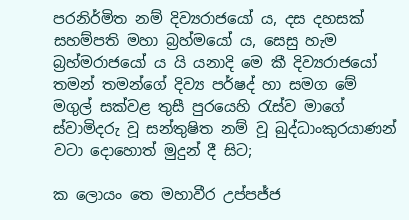පරනිර්මිත නම් දිව්‍යරාජයෝ ය, දස දහසක් සහම්පති මහා බ්‍රහ්මයෝ ය, සෙසු හැම බ්‍රහ්මරාජයෝ ය යි යනාදි මෙ කී දිව්‍යරාජයෝ තමන් තමන්ගේ දිව්‍ය පර්ෂද් හා සමග මේ මගුල් සක්වළ තුසී පුරයෙහි රැස්ව මාගේ ස්වාමිදරු වූ සන්තුෂිත නම් වූ බුද්ධාංකුරයාණන් වටා දොහොත් මුදුන් දී සිට;

ක ලොයං තෙ මහාවීර උප්පජ්ජ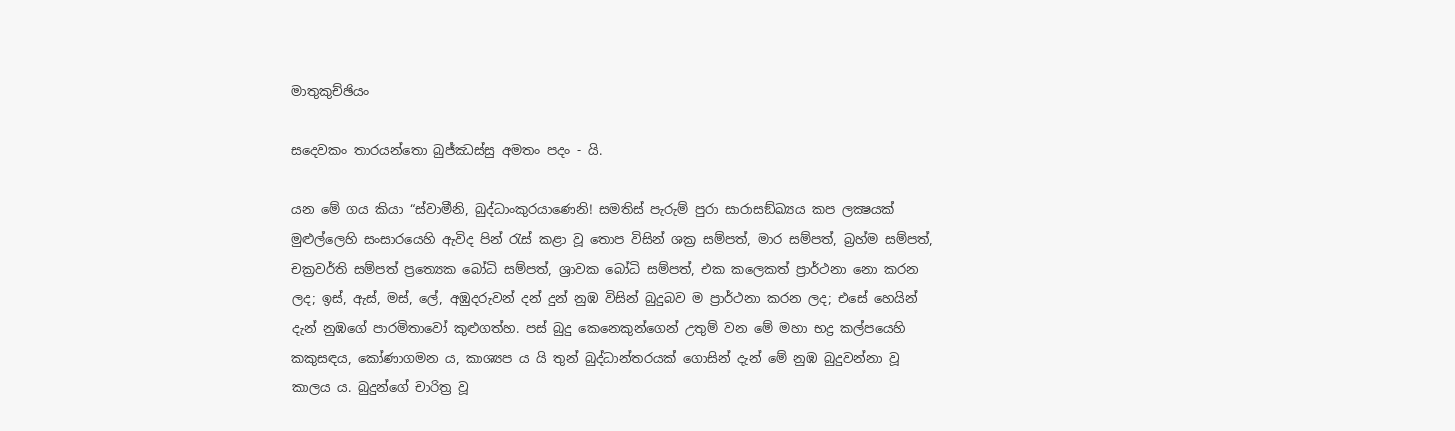මාතුකුච්ඡියං

සදෙවකං තාරයන්තො බුජ්ඣස්සු අමතං පදං - යි.

යන මේ ගය කියා “ස්වාමීනි, බුද්ධාංකුරයාණෙනි! සමතිස් පැරුම් පුරා සාරාසඞ්ඛ්‍යය කප ලක්‍ෂයක් මුළුල්ලෙහි සංසාරයෙහි ඇවිද පින් රැස් කළා වූ තොප විසින් ශක්‍ර සම්පත්, මාර සම්පත්, බ්‍රහ්ම සම්පත්, චක්‍රවර්ති සම්පත් ප්‍රත්‍යෙක බෝධි සම්පත්, ශ්‍රාවක බෝධි සම්පත්, එක කලෙකත් ප්‍රාර්ථනා නො කරන ලද; ඉස්, ඇස්, මස්, ලේ, අඹුදරුවන් දන් දුන් නුඹ විසින් බුදුබව ම ප්‍රාර්ථනා කරන ලද; එසේ හෙයින් දැන් නුඹගේ පාරමිතාවෝ කුළුගත්හ. පස් බුදු කෙනෙකුන්ගෙන් උතුම් වන මේ මහා භද්‍ර කල්පයෙහි කකුසඳය, කෝණාගමන ය, කාශ්‍යප ය යි තුන් බුද්ධාන්තරයක් ගොසින් දැන් මේ නුඹ බුදුවන්නා වූ කාලය ය. බුදුන්ගේ චාරිත්‍ර වූ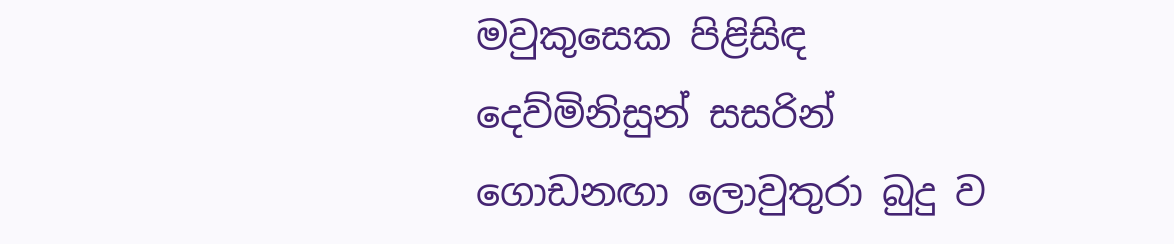මවුකුසෙක පිළිසිඳ දෙව්මිනිසුන් සසරින් ගොඩනඟා ලොවුතුරා බුදු ව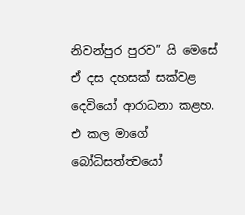නිවන්පුර පුරව” යි මෙසේ ඒ දස දහසක් සක්වළ දෙවියෝ ආරාධනා කළහ. එ කල මාගේ බෝධිසත්ත්‍වයෝ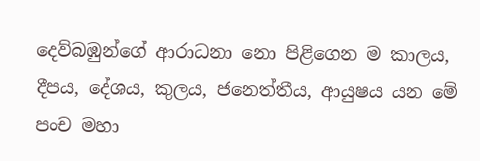දෙව්බඹුන්ගේ ආරාධනා නො පිළිගෙන ම කාලය, දීපය, දේශය, කුලය, ජනෙත්තීය, ආයුෂය යන මේ පංච මහා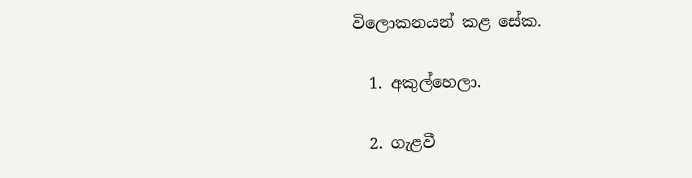විලොකනයන් කළ සේක.

  1. අකුල්හෙලා.

  2. ගැළවී